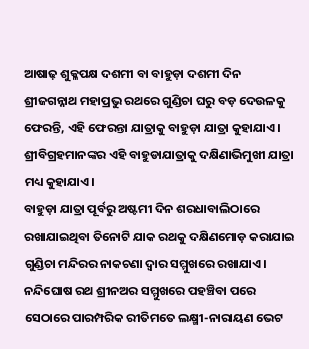ଆଷାଢ଼ ଶୁକ୍ଳପକ୍ଷ ଦଶମୀ ବା ବାହୁଡ଼ା ଦଶମୀ ଦିନ ଶ୍ରୀଜଗନ୍ନାଥ ମହାପ୍ରଭୁ ରଥରେ ଗୁଣ୍ଡିଚା ଘରୁ ବଡ଼ ଦେଉଳକୁ ଫେରନ୍ତି, ଏହି ଫେରନ୍ତା ଯାତ୍ରାକୁ ବାହୁଡ଼ା ଯାତ୍ରା କୁହାଯାଏ। ଶ୍ରୀବିଗ୍ରହମାନଙ୍କର ଏହି ବାହୁଡାଯାତ୍ରାକୁ ଦକ୍ଷିଣାଭିମୁଖୀ ଯାତ୍ରା ମଧ୍ୟ କୁହାଯାଏ।
ବାହୁଡ଼ା ଯାତ୍ରା ପୂର୍ବରୁ ଅଷ୍ଟମୀ ଦିନ ଶରଧାବାଲିଠାରେ ରଖାଯାଇଥିବା ତିନୋଟି ଯାକ ରଥକୁ ଦକ୍ଷିଣମୋଡ଼ କରାଯାଇ ଗୁଣ୍ଡିଚା ମନ୍ଦିରର ନାକଚଣା ଦ୍ୱାର ସମ୍ମୁଖରେ ରଖାଯାଏ। ନନ୍ଦିଘୋଷ ରଥ ଶ୍ରୀନଅର ସମ୍ମୁଖରେ ପହଞ୍ଚିବା ପରେ ସେଠାରେ ପାରମ୍ପରିକ ରୀତିମତେ ଲକ୍ଷ୍ମୀ-ନାରାୟଣ ଭେଟ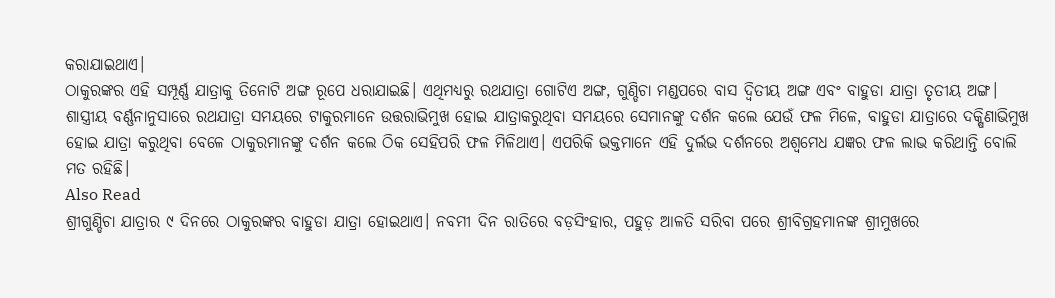କରାଯାଇଥାଏ।
ଠାକୁରଙ୍କର ଏହି ସମ୍ପୂର୍ଣ୍ଣ ଯାତ୍ରାକୁ ତିନୋଟି ଅଙ୍ଗ ରୂପେ ଧରାଯାଇଛି। ଏଥିମଧ୍ୟରୁ ରଥଯାତ୍ରା ଗୋଟିଏ ଅଙ୍ଗ, ଗୁଣ୍ଡିଚା ମଣ୍ଡପରେ ବାସ ଦ୍ୱିତୀୟ ଅଙ୍ଗ ଏବଂ ବାହୁଡା ଯାତ୍ରା ତୃତୀୟ ଅଙ୍ଗ। ଶାସ୍ତ୍ରୀୟ ବର୍ଣ୍ଣନାନୁସାରେ ରଥଯାତ୍ରା ସମୟରେ ଟାକୁରମାନେ ଉତ୍ତରାଭିମୁଖ ହୋଇ ଯାତ୍ରାକରୁଥିବା ସମୟରେ ସେମାନଙ୍କୁ ଦର୍ଶନ କଲେ ଯେଉଁ ଫଳ ମିଳେ, ବାହୁଡା ଯାତ୍ରାରେ ଦକ୍ଷିଣାଭିମୁଖ ହୋଇ ଯାତ୍ରା କରୁଥିବା ବେଳେ ଠାକୁରମାନଙ୍କୁ ଦର୍ଶନ କଲେ ଠିକ ସେହିପରି ଫଳ ମିଳିଥାଏ। ଏପରିକି ଭକ୍ତମାନେ ଏହି ଦୁର୍ଲଭ ଦର୍ଶନରେ ଅଶ୍ୱମେଧ ଯଜ୍ଞର ଫଳ ଲାଭ କରିଥାନ୍ତି ବୋଲି ମତ ରହିଛି।
Also Read
ଶ୍ରୀଗୁଣ୍ଡିଚା ଯାତ୍ରାର ୯ ଦିନରେ ଠାକୁରଙ୍କର ବାହୁଡା ଯାତ୍ରା ହୋଇଥାଏ। ନବମୀ ଦିନ ରାତିରେ ବଡ଼ସିଂହାର, ପହୁଡ଼ ଆଳତି ସରିବା ପରେ ଶ୍ରୀବିଗ୍ରହମାନଙ୍କ ଶ୍ରୀମୁଖରେ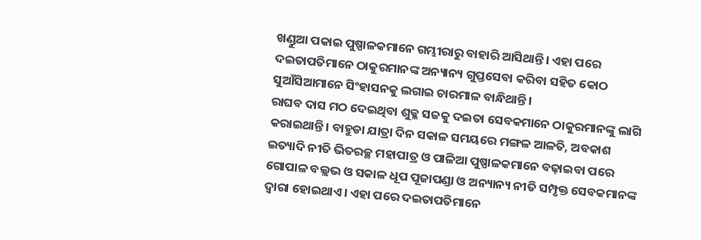ଖଣ୍ଡୁଆ ପକାଇ ପୁଷ୍ପାଳକମାନେ ଗମ୍ଭୀରାରୁ ବାହାରି ଆସିଥାନ୍ତି। ଏହା ପରେ ଦଇତାପତିମାନେ ଠାକୁରମାନଙ୍କ ଅନ୍ୟାନ୍ୟ ଗୁପ୍ତସେବା କରିବା ସହିତ କୋଠ ସୁଆଁସିଆମାନେ ସିଂହାସନକୁ ଲଗାଇ ଚାରମାଳ ବାନ୍ଧିଥାନ୍ତି।
ରାଘବ ଦାସ ମଠ ଦେଇଥିବା ଶୁକ୍ଳ ସଜକୁ ଦଇତା ସେବକମାନେ ଠାକୁରମାନଙ୍କୁ ଲାଗି କରାଇଥାନ୍ତି। ବାହୁଡା ଯାତ୍ରା ଦିନ ସକାଳ ସମୟରେ ମଙ୍ଗଳ ଆଳତି, ଅବକାଶ ଇତ୍ୟାଦି ନୀତି ଭିତରଚ୍ଛ ମହାପାତ୍ର ଓ ପାଳିଆ ପୁଷ୍ପାଳକମାନେ ବଢ଼ାଇବା ପରେ ଗୋପାଳ ବଲ୍ଲଭ ଓ ସକାଳ ଧୂପ ପୂଜାପଣ୍ଡା ଓ ଅନ୍ୟାନ୍ୟ ନୀତି ସମ୍ପୃକ୍ତ ସେବକମାନଙ୍କ ଦ୍ୱାରା ହୋଇଥାଏ। ଏହା ପରେ ଦଇତାପତିମାନେ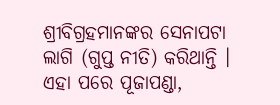ଶ୍ରୀବିଗ୍ରହମାନଙ୍କର ସେନାପଟା ଲାଗି (ଗୁପ୍ତ ନୀତି) କରିଥାନ୍ତି । ଏହା ପରେ ପୂଜାପଣ୍ଡା,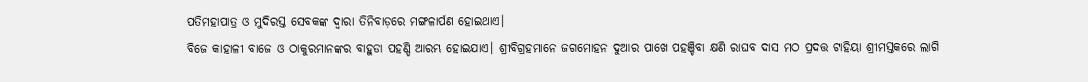ପତିମହାପାତ୍ର ଓ ମୁଦିରସ୍ତ ସେବକଙ୍କ ଦ୍ୱାରା ତିନିବାଡ଼ରେ ମଙ୍ଗଳାର୍ପଣ ହୋଇଥାଏ।
ବିଜେ କାହାଳୀ ବାଜେ ଓ ଠାକୁରମାନଙ୍କର ବାହୁଡା ପହଣ୍ଡି ଆରମ୍ଭ ହୋଇଯାଏ। ଶ୍ରୀବିଗ୍ରହମାନେ ଜଗମୋହନ ଦୁଆର ପାଖେ ପହଞ୍ଚିବା କ୍ଷଣି ରାଘବ ଦାସ ମଠ ପ୍ରଦତ୍ତ ଟାହିୟା ଶ୍ରୀମସ୍ତକରେ ଲାଗି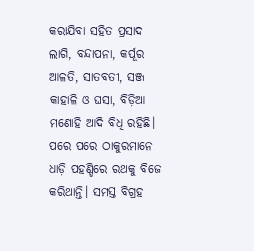କରାଯିବା ସହିତ ପ୍ରସାଦ ଲାଗି, ବନ୍ଦାପନା, କର୍ପୂର ଆଳତି, ସାତବତୀ, ସଞ୍ଜ କାହାଳି ଓ ଘସା, ବିଡ଼ିଆ ମଣୋହି ଆଦି ବିଧି ରହିଛି।
ପରେ ପରେ ଠାକୁରମାନେ ଧାଡ଼ି ପହଣ୍ଡିରେ ରଥକୁ ବିଜେ କରିଥାନ୍ତି। ସମସ୍ତ ବିଗ୍ରହ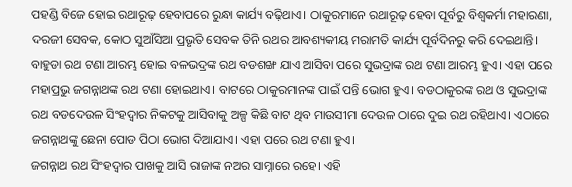ପହଣ୍ଡି ବିଜେ ହୋଇ ରଥାରୂଢ଼ ହେବାପରେ ରୁନ୍ଧା କାର୍ଯ୍ୟ ବଢ଼ିଥାଏ। ଠାକୁରମାନେ ରଥାରୂଢ଼ ହେବା ପୂର୍ବରୁ ବିଶ୍ୱକର୍ମା ମହାରଣା, ଦରଜୀ ସେବକ, କୋଠ ସୁଆଁସିଆ ପ୍ରଭୃତି ସେବକ ତିନି ରଥର ଆବଶ୍ୟକୀୟ ମରାମତି କାର୍ଯ୍ୟ ପୂର୍ବଦିନରୁ କରି ଦେଇଥାନ୍ତି।
ବାହୁଡା ରଥ ଟଣା ଆରମ୍ଭ ହୋଇ ବଳଭଦ୍ରଙ୍କ ରଥ ବଡଶଙ୍ଖ ଯାଏ ଆସିବା ପରେ ସୁଭଦ୍ରାଙ୍କ ରଥ ଟଣା ଆରମ୍ଭ ହୁଏ। ଏହା ପରେ ମହାପ୍ରଭୁ ଜଗନ୍ନାଥଙ୍କ ରଥ ଟଣା ହୋଇଥାଏ। ବାଟରେ ଠାକୁରମାନଙ୍କ ପାଇଁ ପନ୍ତି ଭୋଗ ହୁଏ। ବଡଠାକୁରଙ୍କ ରଥ ଓ ସୁଭଦ୍ରାଙ୍କ ରଥ ବଡଦେଉଳ ସିଂହଦ୍ୱାର ନିକଟକୁ ଆସିବାକୁ ଅଳ୍ପ କିଛି ବାଟ ଥିବ ମାଉସୀମା ଦେଉଳ ଠାରେ ଦୁଇ ରଥ ରହିଥାଏ। ଏଠାରେ ଜଗନ୍ନାଥଙ୍କୁ ଛେନା ପୋଡ ପିଠା ଭୋଗ ଦିଆଯାଏ। ଏହା ପରେ ରଥ ଟଣା ହୁଏ।
ଜଗନ୍ନାଥ ରଥ ସିଂହଦ୍ୱାର ପାଖକୁ ଆସି ରାଜାଙ୍କ ନଅର ସାମ୍ନାରେ ରହେ। ଏହି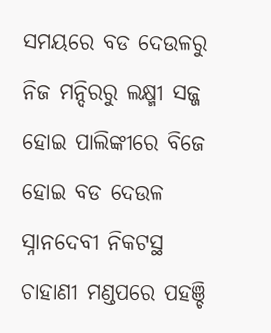ସମୟରେ ବଡ ଦେଉଳରୁ ନିଜ ମନ୍ଦିରରୁ ଲକ୍ଷ୍ମୀ ସଜ୍ଜ ହୋଇ ପାଲିଙ୍କୀରେ ବିଜେ ହୋଇ ବଡ ଦେଉଳ ସ୍ନାନଦେବୀ ନିକଟସ୍ଥ ଚାହାଣୀ ମଣ୍ଡପରେ ପହଞ୍ଚି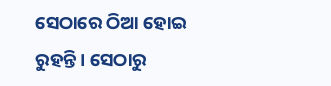ସେଠାରେ ଠିଆ ହୋଇ ରୁହନ୍ତି। ସେଠାରୁ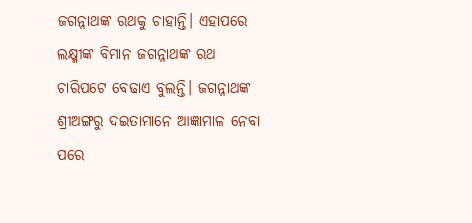ଜଗନ୍ନାଥଙ୍କ ରଥକୁ ଚାହାନ୍ତି। ଏହାପରେ ଲକ୍ଷ୍ମୀଙ୍କ ବିମାନ ଜଗନ୍ନାଥଙ୍କ ରଥ ଚାରିପଟେ ବେଢାଏ ବୁଲନ୍ତି। ଜଗନ୍ନାଥଙ୍କ ଶ୍ରୀଅଙ୍ଗରୁ ଦଇତାମାନେ ଆଜ୍ଞାମାଳ ନେବା ପରେ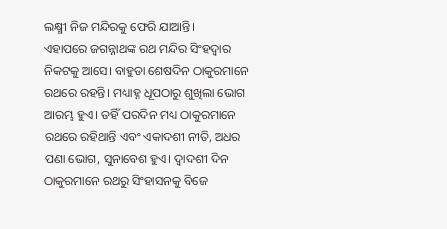ଲକ୍ଷ୍ମୀ ନିଜ ମନ୍ଦିରକୁ ଫେରି ଯାଆନ୍ତି।
ଏହାପରେ ଜଗନ୍ନାଥଙ୍କ ରଥ ମନ୍ଦିର ସିଂହଦ୍ୱାର ନିକଟକୁ ଆସେ। ବାହୁଡା ଶେଷଦିନ ଠାକୁରମାନେ ରଥରେ ରହନ୍ତି। ମଧ୍ୟାହ୍ନ ଧୂପଠାରୁ ଶୁଖିଲା ଭୋଗ ଆରମ୍ଭ ହୁଏ। ତହିଁ ପରଦିନ ମଧ୍ୟ ଠାକୁରମାନେ ରଥରେ ରହିଥାନ୍ତି ଏବଂ ଏକାଦଶୀ ନୀତି, ଅଧର ପଣା ଭୋଗ, ସୁନାବେଶ ହୁଏ। ଦ୍ୱାଦଶୀ ଦିନ ଠାକୁରମାନେ ରଥରୁ ସିଂହାସନକୁ ବିଜେ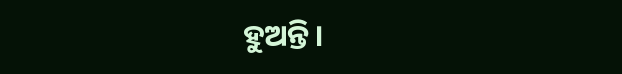ହୁଅନ୍ତି।